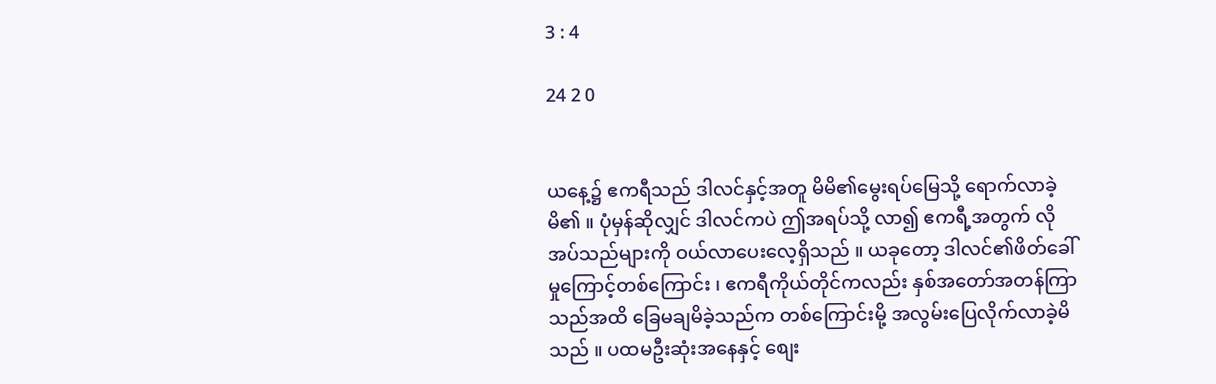3 : 4

24 2 0


ယနေ့၌ ဧကရီသည် ဒါလင်နှင့်အတူ မိမိ၏မွေးရပ်မြေသို့ ရောက်လာခဲ့မိ၏ ။ ပုံမှန်ဆိုလျှင် ဒါလင်ကပဲ ဤအရပ်သို့ လာ၍ ဧကရီ့အတွက် လိုအပ်သည်များကို ဝယ်လာပေးလေ့ရှိသည် ။ ယခုတော့ ဒါလင်၏ဖိတ်ခေါ်မှုကြောင့်တစ်ကြောင်း ၊ ဧကရီကိုယ်တိုင်ကလည်း နှစ်အတော်အတန်ကြာသည်အထိ ခြေမချမိခဲ့သည်က တစ်ကြောင်းမို့ အလွမ်းပြေလိုက်လာခဲ့မိသည် ။ ပထမဦးဆုံးအနေနှင့် စျေး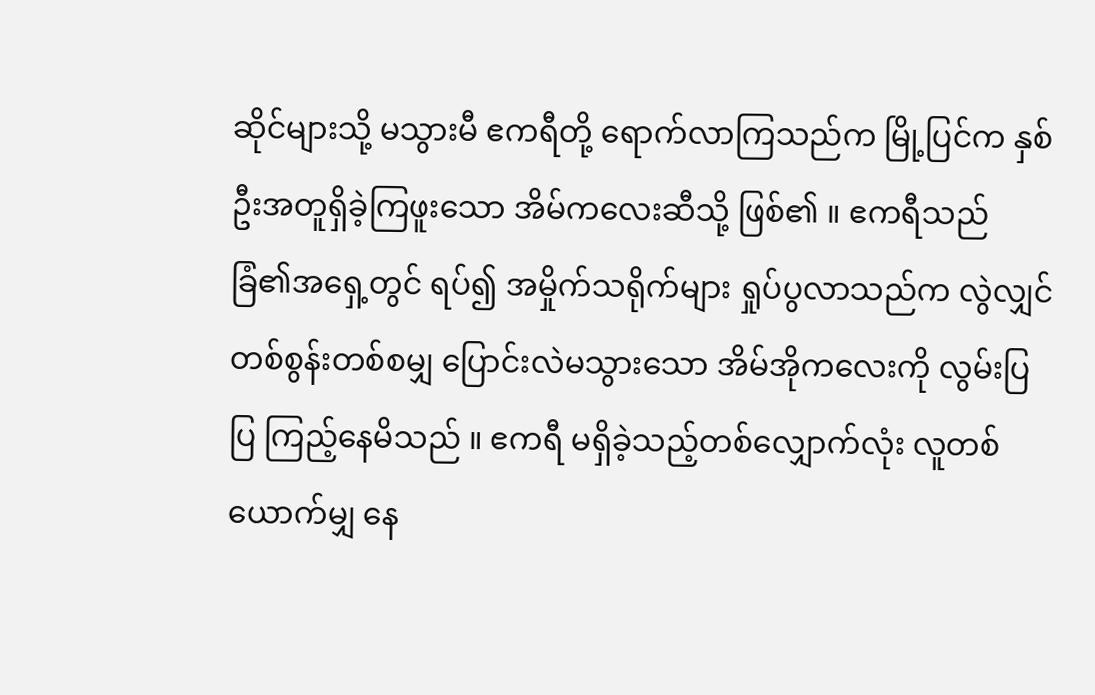ဆိုင်များသို့ မသွားမီ ဧကရီတို့ ရောက်လာကြသည်က မြို့ပြင်က နှစ်ဦးအတူရှိခဲ့ကြဖူးသော အိမ်ကလေးဆီသို့ ဖြစ်၏ ။ ဧကရီသည် ခြံ၏အရှေ့တွင် ရပ်၍ အမှိုက်သရိုက်များ ရှုပ်ပွလာသည်က လွဲလျှင် တစ်စွန်းတစ်စမျှ ပြောင်းလဲမသွားသော အိမ်အိုကလေးကို လွမ်းပြပြ ကြည့်နေမိသည် ။ ဧကရီ မရှိခဲ့သည့်တစ်လျှောက်လုံး လူတစ်ယောက်မျှ နေ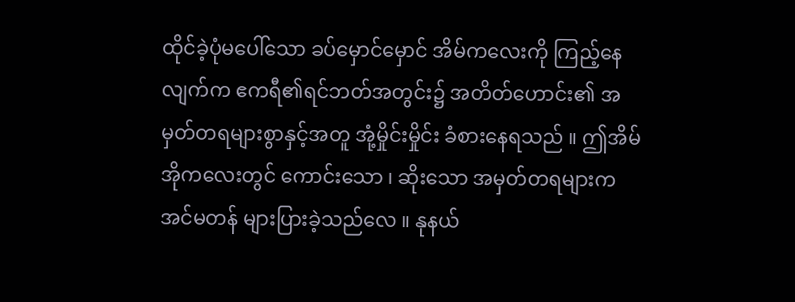ထိုင်ခဲ့ပုံမပေါ်သော ခပ်မှောင်မှောင် အိမ်ကလေးကို ကြည့်နေလျက်က ဧကရီ၏ရင်ဘတ်အတွင်း၌ အတိတ်ဟောင်း၏ အမှတ်တရများစွာနှင့်အတူ အုံ့မှိုင်းမှိုင်း ခံစားနေရသည် ။ ဤအိမ်အိုကလေးတွင် ကောင်းသော ၊ ဆိုးသော အမှတ်တရများက အင်မတန် များပြားခဲ့သည်လေ ။ နုနယ်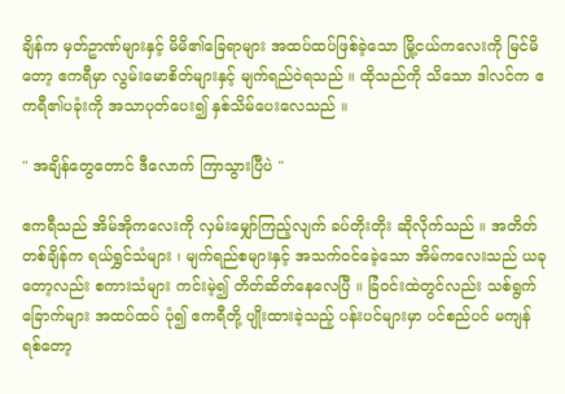ချိန်က မှတ်ဥာဏ်များနှင့် မိမိ၏ခြေရာများ အထပ်ထပ်ဖြစ်ခဲ့သော မြို့ငယ်ကလေးကို မြင်မိတော့ ဧကရီမှာ လွမ်းမောစိတ်များနှင့် မျက်ရည်ဝဲရသည် ။ ထိုသည်ကို သိသော ဒါလင်က ဧကရီ၏ပခုံးကို အသာပုတ်ပေး၍ နှစ်သိမ်ပေးလေသည် ။

" အချိန်တွေတောင် ဒီလောက် ကြာသွားပြီပဲ "

ဧကရီသည် အိမ်အိုကလေးကို လှမ်းမျှော်ကြည့်လျက် ခပ်တိုးတိုး ဆိုလိုက်သည် ။ အတိတ်တစ်ချိန်က ရယ်ရွှင်သံများ ၊ မျက်ရည်စများနှင့် အသက်ဝင်ခေဲ့သော အိမ်ကလေးသည် ယခုတော့လည်း စကားသံများ ကင်းမဲ့၍ တိတ်ဆိတ်နေလေပြီ ။ ခြံဝင်းထဲတွင်လည်း သစ်ရွက်ခြောက်များ အထပ်ထပ် ပုံ၍ ဧကရီတို့ ပျိုးထားခဲ့သည့် ပန်းပင်များမှာ ပင်စည်ပင် မကျန်ရစ်တော့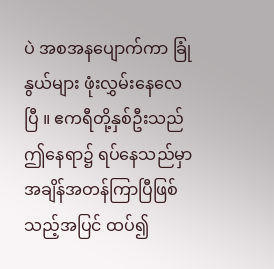ပဲ အစအနပျောက်ကာ ခြုံနွယ်များ ဖုံးလွှမ်းနေလေပြီ ။ ဧကရီတို့နှစ်ဦးသည် ဤနေရာ၌ ရပ်နေသည်မှာ အချိန်အတန်ကြာပြီဖြစ်သည့်အပြင် ထပ်၍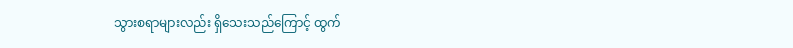သွားစရာများလည်း ရှိသေးသည်ကြောင့် ထွက်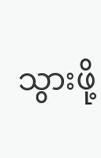သွားဖို့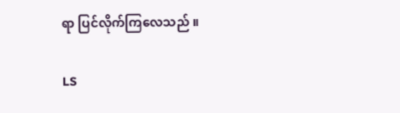ရာ ပြင်လိုက်ကြလေသည် ။

LS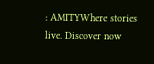: AMITYWhere stories live. Discover now